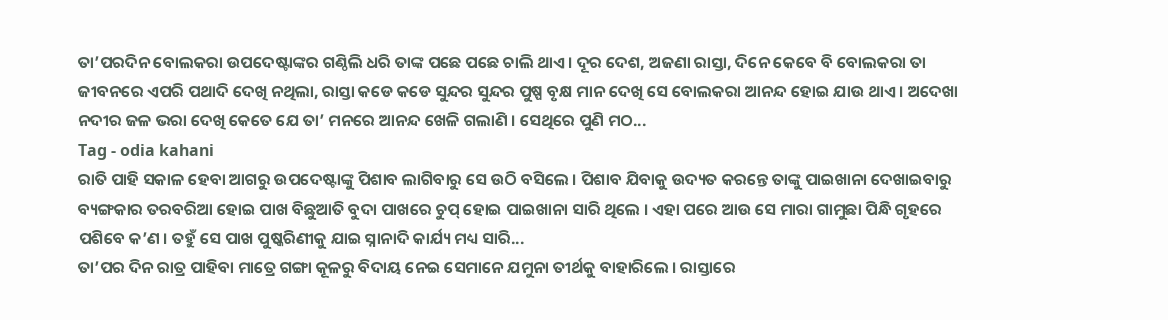ତା’ପରଦିନ ବୋଲକରା ଉପଦେଷ୍ଟାଙ୍କର ଗଣ୍ଠିଲି ଧରି ତାଙ୍କ ପଛେ ପଛେ ଚାଲି ଥାଏ । ଦୂର ଦେଶ, ଅଜଣା ରାସ୍ତା, ଦିନେ କେବେ ବି ବୋଲକରା ତା ଜୀବନରେ ଏପରି ପଥାଦି ଦେଖି ନଥିଲା, ରାସ୍ତା କଡେ କଡେ ସୁନ୍ଦର ସୁନ୍ଦର ପୁଷ୍ପ ବୃକ୍ଷ ମାନ ଦେଖି ସେ ବୋଲକରା ଆନନ୍ଦ ହୋଇ ଯାଉ ଥାଏ । ଅଦେଖା ନଦୀର ଜଳ ଭରା ଦେଖି କେତେ ଯେ ତା’ ମନରେ ଆନନ୍ଦ ଖେଳି ଗଲାଣି । ସେଥିରେ ପୁଣି ମଠ...
Tag - odia kahani
ରାତି ପାହି ସକାଳ ହେବା ଆଗରୁ ଉପଦେଷ୍ଟାଙ୍କୁ ପିଶାବ ଲାଗିବାରୁ ସେ ଉଠି ବସିଲେ । ପିଶାବ ଯିବାକୁ ଉଦ୍ୟତ କରନ୍ତେ ତାଙ୍କୁ ପାଇଖାନା ଦେଖାଇବାରୁ ବ୍ୟଙ୍ଗକାର ତରବରିଆ ହୋଇ ପାଖ ବିଛୁଆତି ବୁଦା ପାଖରେ ଚୁପ୍ ହୋଇ ପାଇଖାନା ସାରି ଥିଲେ । ଏହା ପରେ ଆଉ ସେ ମାରା ଗାମୁଛା ପିନ୍ଧି ଗୃହରେ ପଶିବେ କ’ଣ । ତହୁଁ ସେ ପାଖ ପୁଷ୍କରିଣୀକୁ ଯାଇ ସ୍ନାନାଦି କାର୍ଯ୍ୟ ମଧ୍ୟ ସାରି...
ତା’ପର ଦିନ ରାତ୍ର ପାହିବା ମାତ୍ରେ ଗଙ୍ଗା କୂଳରୁ ବିଦାୟ ନେଇ ସେମାନେ ଯମୁନା ତୀର୍ଥକୁ ବାହାରିଲେ । ରାସ୍ତାରେ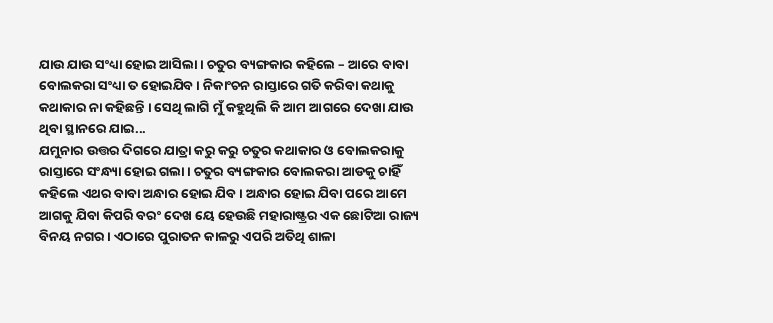ଯାଉ ଯାଉ ସଂଧ୍ୟା ହୋଇ ଆସିଲା । ଚତୁର ବ୍ୟଙ୍ଗକାର କହିଲେ – ଆରେ ବାବା ବୋଲକରା ସଂଧ୍ୟା ତ ହୋଇଯିବ । ନିକାଂଚନ ରାସ୍ତାରେ ଗତି କରିବା କଥାକୁ କଥାକାର ନା କହିଛନ୍ତି । ସେଥି ଲାଗି ମୁଁ କହୁଥିଲି କି ଆମ ଆଗରେ ଦେଖା ଯାଉ ଥିବା ସ୍ଥାନରେ ଯାଇ...
ଯମୁନାର ଉତ୍ତର ଦିଗରେ ଯାତ୍ରା କରୁ କରୁ ଚତୁର କଥାକାର ଓ ବୋଲକରାକୁ ରାସ୍ତାରେ ସଂନ୍ଧ୍ୟା ହୋଇ ଗଲା । ଚତୁର ବ୍ୟଙ୍ଗକାର ବୋଲକରା ଆଡକୁ ଚାହିଁ କହିଲେ ଏଥର ବାବା ଅନ୍ଧାର ହୋଇ ଯିବ । ଅନ୍ଧାର ହୋଇ ଯିବା ପରେ ଆମେ ଆଗକୁ ଯିବା କିପରି ବରଂ ଦେଖ ୟେ ହେଉଛି ମହାରାଷ୍ଟ୍ରର ଏକ ଛୋଟିଆ ରାଜ୍ୟ ବିନୟ ନଗର । ଏଠାରେ ପୁରାତନ କାଳରୁ ଏପରି ଅତିଥି ଶାଳା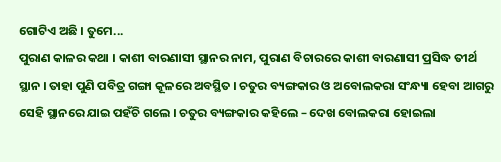ଗୋଟିଏ ଅଛି । ତୁମେ...
ପୁରାଣ କାଳର କଥା । କାଶୀ ବାରଣାସୀ ସ୍ଥାନର ନାମ, ପୁରାଣ ବିଚାରରେ କାଶୀ ବାରଣାସୀ ପ୍ରସିଦ୍ଧ ତୀର୍ଥ ସ୍ଥାନ । ତାହା ପୁଣି ପବିତ୍ର ଗଙ୍ଗା କୂଳରେ ଅବସ୍ଥିତ । ଚତୁର ବ୍ୟଙ୍ଗକାର ଓ ଅବୋଲକରା ସଂନ୍ଧ୍ୟା ହେବା ଆଗରୁ ସେହି ସ୍ଥାନରେ ଯାଇ ପହଁଚି ଗଲେ । ଚତୁର ବ୍ୟଙ୍ଗକାର କହିଲେ – ଦେଖ ବୋଲକରା ହୋଇଲା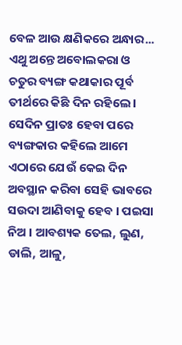ବେଳ ଆଉ କ୍ଷଣିକରେ ଅନ୍ଧାର...
ଏଥୁ ଅନ୍ତେ ଅବୋଲକରା ଓ ଚତୁର ବ୍ୟଙ୍ଗ କଥାକାର ପୂର୍ବ ତୀର୍ଥରେ କିଛି ଦିନ ରହିଲେ । ସେଦିନ ପ୍ରାତଃ ହେବା ପରେ ବ୍ୟଙ୍ଗକାର କହିଲେ ଆମେ ଏଠାରେ ଯେଉଁ କେଇ ଦିନ ଅବସ୍ଥାନ କରିବା ସେହି ଭାବରେ ସଉଦା ଆଣିବାକୁ ହେବ । ପଇସା ନିଅ । ଆବଶ୍ୟକ ତେଲ, ଲୁଣ, ଡାଲି, ଆଳୁ,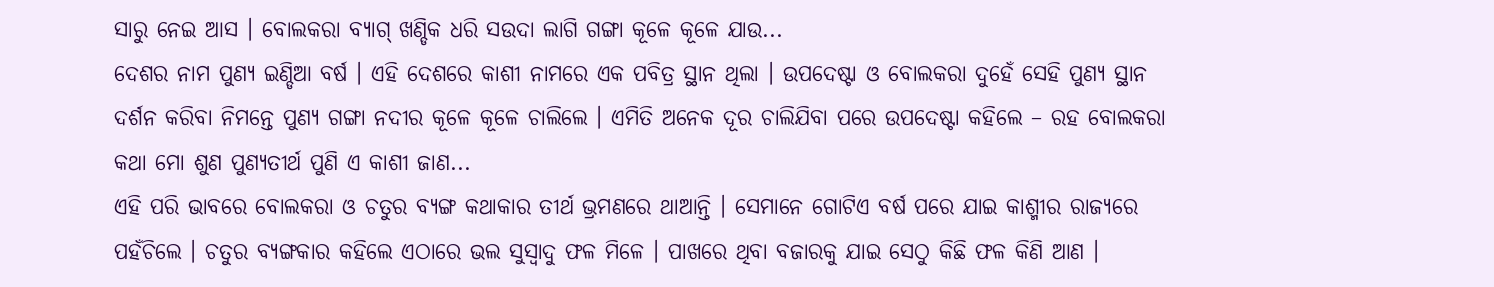ସାରୁ ନେଇ ଆସ । ବୋଲକରା ବ୍ୟାଗ୍ ଖଣ୍ଡିକ ଧରି ସଉଦା ଲାଗି ଗଙ୍ଗା କୂଳେ କୂଳେ ଯାଉ...
ଦେଶର ନାମ ପୁଣ୍ୟ ଇଣ୍ଡିଆ ବର୍ଷ । ଏହି ଦେଶରେ କାଶୀ ନାମରେ ଏକ ପବିତ୍ର ସ୍ଥାନ ଥିଲା । ଉପଦେଷ୍ଟା ଓ ବୋଲକରା ଦୁହେଁ ସେହି ପୁଣ୍ୟ ସ୍ଥାନ ଦର୍ଶନ କରିବା ନିମନ୍ତେ ପୁଣ୍ୟ ଗଙ୍ଗା ନଦୀର କୂଳେ କୂଳେ ଚାଲିଲେ । ଏମିତି ଅନେକ ଦୂର ଚାଲିଯିବା ପରେ ଉପଦେଷ୍ଟା କହିଲେ – ରହ ବୋଲକରା କଥା ମୋ ଶୁଣ ପୁଣ୍ୟତୀର୍ଥ ପୁଣି ଏ କାଶୀ ଜାଣ...
ଏହି ପରି ଭାବରେ ବୋଲକରା ଓ ଚତୁର ବ୍ୟଙ୍ଗ କଥାକାର ତୀର୍ଥ ଭ୍ରମଣରେ ଥାଆନ୍ତି । ସେମାନେ ଗୋଟିଏ ବର୍ଷ ପରେ ଯାଇ କାଶ୍ମୀର ରାଜ୍ୟରେ ପହଁଚିଲେ । ଚତୁର ବ୍ୟଙ୍ଗକାର କହିଲେ ଏଠାରେ ଭଲ ସୁସ୍ୱାଦୁ ଫଳ ମିଳେ । ପାଖରେ ଥିବା ବଜାରକୁ ଯାଇ ସେଠୁ କିଛି ଫଳ କିଣି ଆଣ ।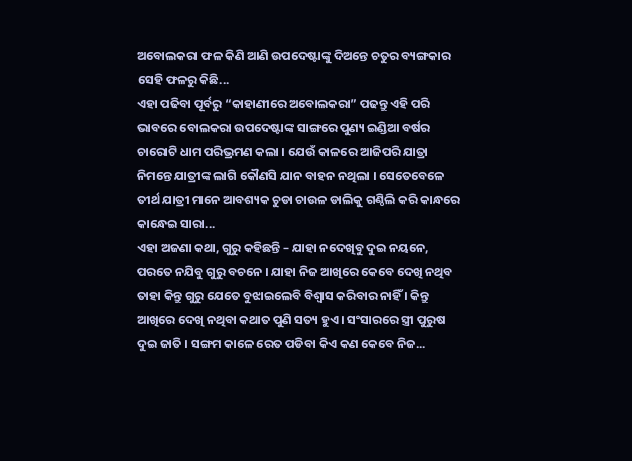ଅବୋଲକରା ଫଳ କିଣି ଆଣି ଉପଦେଷ୍ଟାଙ୍କୁ ଦିଅନ୍ତେ ଚତୁର ବ୍ୟଙ୍ଗକାର ସେହି ଫଳରୁ କିଛି...
ଏହା ପଢିବା ପୂର୍ବରୁ “କାହାଣୀରେ ଅବୋଲକରା” ପଢନ୍ତୁ ଏହି ପରି ଭାବରେ ବୋଲକରା ଉପଦେଷ୍ଟାଙ୍କ ସାଙ୍ଗରେ ପୁଣ୍ୟ ଇଣ୍ଡିଆ ବର୍ଷର ଚାରୋଟି ଧାମ ପରିଭ୍ରମଣ କଲା । ଯେଉଁ କାଳରେ ଆଜିପରି ଯାତ୍ରା ନିମନ୍ତେ ଯାତ୍ରୀଙ୍କ ଲାଗି କୌଣସି ଯାନ ବାହନ ନଥିଲା । ସେତେବେଳେ ତୀର୍ଥ ଯାତ୍ରୀ ମାନେ ଆବଶ୍ୟକ ଚୁଡା ଚାଉଳ ଡାଲିକୁ ଗଣ୍ଠିଲି କରି କାନ୍ଧରେ କାନ୍ଧେଇ ସାରା...
ଏହା ଅଜଣା କଥା, ଗୁରୁ କହିଛନ୍ତି – ଯାହା ନଦେଖିବୁ ଦୁଇ ନୟନେ, ପରତେ ନଯିବୁ ଗୁରୁ ବଚନେ । ଯାହା ନିଜ ଆଖିରେ କେବେ ଦେଖି ନଥିବ ତାହା କିନ୍ତୁ ଗୁରୁ ଯେତେ ବୁଝାଇଲେବି ବିଶ୍ୱାସ କରିବାର ନାହିଁ । କିନ୍ତୁ ଆଖିରେ ଦେଖି ନଥିବା କଥାତ ପୁଣି ସତ୍ୟ ହୁଏ । ସଂସାରରେ ସ୍ତ୍ରୀ ପୁରୁଷ ଦୁଇ ଜାତି । ସଙ୍ଗମ କାଳେ ରେତ ପଡିବା କିଏ କଣ କେବେ ନିଜ...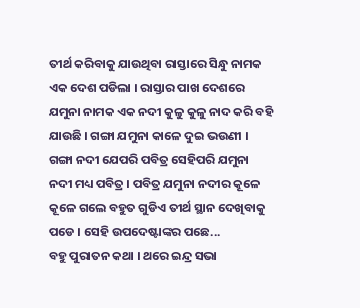ତୀର୍ଥ କରିବାକୁ ଯାଉଥିବା ରାସ୍ତାରେ ସିନ୍ଧୁ ନାମକ ଏକ ଦେଶ ପଡିଲା । ରାସ୍ତାର ପାଖ ଦେଶରେ ଯମୁନା ନାମକ ଏକ ନଦୀ କୁଳୁ କୁଳୁ ନାଦ କରି ବହି ଯାଉଛି । ଗଙ୍ଗା ଯମୁନା କାଳେ ଦୁଇ ଭଉଣୀ । ଗଙ୍ଗା ନଦୀ ଯେପରି ପବିତ୍ର ସେହିପରି ଯମୁନା ନଦୀ ମଧ୍ୟ ପବିତ୍ର । ପବିତ୍ର ଯମୁନା ନଦୀର କୂଳେ କୂଳେ ଗଲେ ବହୁତ ଗୁଡିଏ ତୀର୍ଥ ସ୍ଥାନ ଦେଖିବାକୁ ପଡେ । ସେହି ଉପଦେଷ୍ଟାଙ୍କର ପଛେ...
ବହୁ ପୁରାତନ କଥା । ଥରେ ଇନ୍ଦ୍ର ସଭା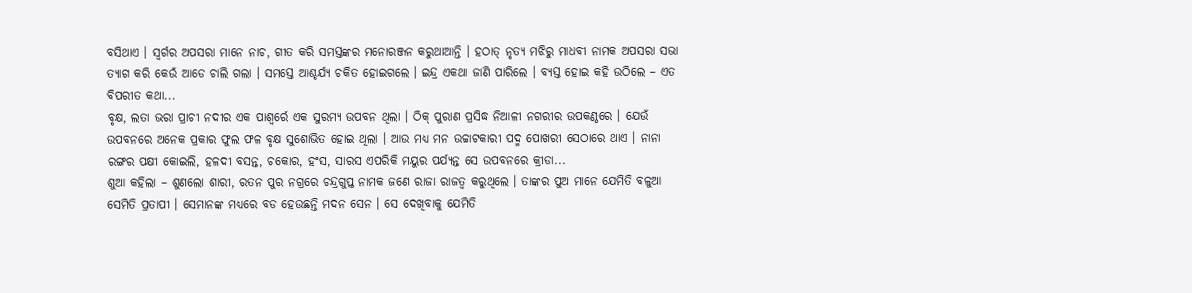ବସିଥାଏ । ସ୍ୱର୍ଗର ଅପସରା ମାନେ ନାଚ, ଗୀତ କରି ସମସ୍ତଙ୍କର ମନୋରଞ୍ଜନ କରୁଥାଆନ୍ତି । ହଠାତ୍ ନୃତ୍ୟ ମଝିରୁ ମାଧବୀ ନାମକ ଅପସରା ସଭା ତ୍ୟାଗ କରି କେଉଁ ଆଡେ ଚାଲି ଗଲା । ସମସ୍ତେ ଆଶ୍ଚର୍ଯ୍ୟ ଚକିତ ହୋଇଗଲେ । ଇନ୍ଦ୍ର ଏକଥା ଜାଣି ପାରିଲେ । ବ୍ୟସ୍ତ ହୋଇ କହି ଉଠିଲେ – ଏତ ବିପରୀତ କଥା...
ବୃକ୍ଷ, ଲତା ଭରା ପ୍ରାଚୀ ନଦୀର ଏକ ପାଶ୍ୱର୍ରେ ଏକ ସୁରମ୍ୟ ଉପବନ ଥିଲା । ଠିକ୍ ପୁରାଣ ପ୍ରସିଦ୍ଧ ନିଆଳୀ ନଗରୀର ଉପକଣ୍ଠରେ । ଯେଉଁ ଉପବନରେ ଅନେକ ପ୍ରକାର ଫୁଲ ଫଳ ବୃକ୍ଷ ସୁଶୋଭିତ ହୋଇ ଥିଲା । ଆଉ ମଧ୍ୟ ମନ ଉଚ୍ଚାଟକାରୀ ପଦ୍ମ ପୋଖରୀ ସେଠାରେ ଥାଏ । ନାନା ରଙ୍ଗର ପକ୍ଷୀ କୋଇଲି, ହଳଦୀ ବସନ୍ତ, ଚକୋର, ହଂସ, ସାରସ ଏପରିକି ମୟୁର ପର୍ଯ୍ୟନ୍ତ ସେ ଉପବନରେ କ୍ରୀଡା...
ଶୁଆ କହିଲା – ଶୁଣଲୋ ଶାରୀ, ରତନ ପୁର ନଗ୍ରରେ ଚନ୍ଦ୍ରଗୁପ୍ତ ନାମକ ଜଣେ ରାଜା ରାଜତ୍ୱ କରୁଥିଲେ । ତାଙ୍କର ପୁଅ ମାନେ ଯେମିତି ବଳୁଆ ସେମିତି ପ୍ରତାପୀ । ସେମାନଙ୍କ ମଧ୍ୟରେ ବଡ ହେଉଛନ୍ତି ମଦନ ସେନ । ସେ ଦେଖିବାକୁ ଯେମିତି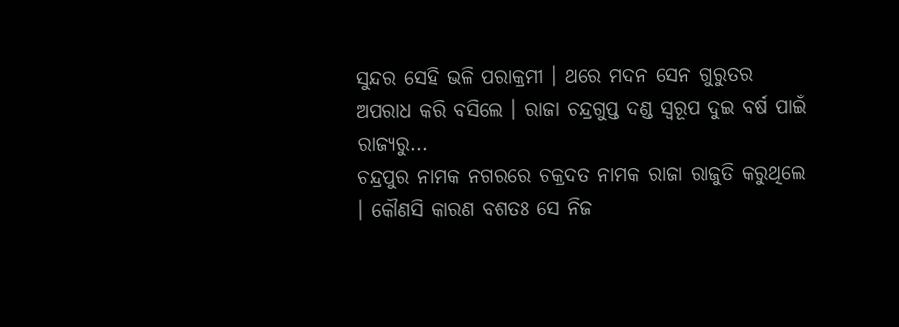ସୁନ୍ଦର ସେହି ଭଳି ପରାକ୍ରମୀ । ଥରେ ମଦନ ସେନ ଗୁରୁତର ଅପରାଧ କରି ବସିଲେ । ରାଜା ଚନ୍ଦ୍ରଗୁପ୍ତ ଦଣ୍ଡ ସ୍ୱରୂପ ଦୁଇ ବର୍ଷ ପାଇଁ ରାଜ୍ୟରୁ...
ଚନ୍ଦ୍ରପୁର ନାମକ ନଗରରେ ଚକ୍ରଦତ ନାମକ ରାଜା ରାଜୁତି କରୁଥିଲେ । କୌଣସି କାରଣ ବଶତଃ ସେ ନିଜ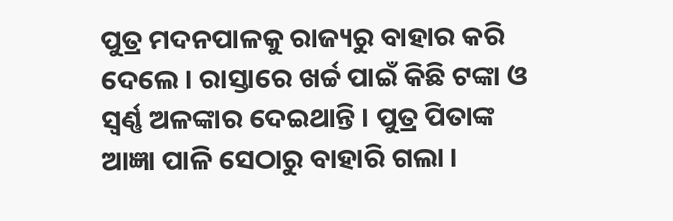ପୁତ୍ର ମଦନପାଳକୁ ରାଜ୍ୟରୁ ବାହାର କରି ଦେଲେ । ରାସ୍ତାରେ ଖର୍ଚ୍ଚ ପାଇଁ କିଛି ଟଙ୍କା ଓ ସ୍ୱର୍ଣ୍ଣ ଅଳଙ୍କାର ଦେଇଥାନ୍ତି । ପୁତ୍ର ପିତାଙ୍କ ଆଜ୍ଞା ପାଳି ସେଠାରୁ ବାହାରି ଗଲା ।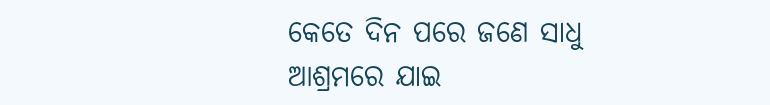କେତେ ଦିନ ପରେ ଜଣେ ସାଧୁ ଆଶ୍ରମରେ ଯାଇ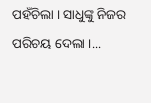ପହଁଚିଲା । ସାଧୁଙ୍କୁ ନିଜର ପରିଚୟ ଦେଲା ।...